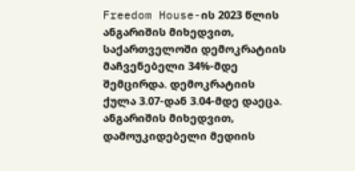Freedom House-ის 2023 წლის ანგარიშის მიხედვით, საქართველოში დემოკრატიის მაჩვენებელი 34%-მდე შემცირდა. დემოკრატიის ქულა 3.07-დან 3.04-მდე დაეცა.
ანგარიშის მიხედვით, დამოუკიდებელი მედიის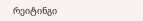რეიტინგი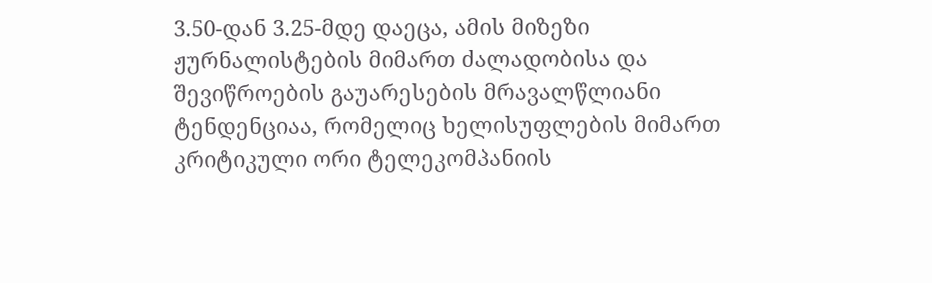3.50-დან 3.25-მდე დაეცა, ამის მიზეზი ჟურნალისტების მიმართ ძალადობისა და შევიწროების გაუარესების მრავალწლიანი ტენდენციაა, რომელიც ხელისუფლების მიმართ კრიტიკული ორი ტელეკომპანიის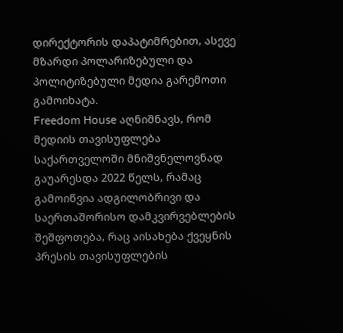დირექტორის დაპატიმრებით, ასევე მზარდი პოლარიზებული და პოლიტიზებული მედია გარემოთი გამოიხატა.
Freedom House აღნიშნავს, რომ მედიის თავისუფლება საქართველოში მნიშვნელოვნად გაუარესდა 2022 წელს, რამაც გამოიწვია ადგილობრივი და საერთაშორისო დამკვირვებლების შეშფოთება, რაც აისახება ქვეყნის პრესის თავისუფლების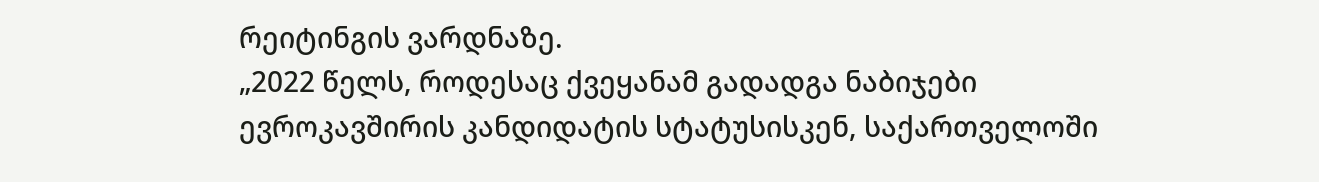რეიტინგის ვარდნაზე.
„2022 წელს, როდესაც ქვეყანამ გადადგა ნაბიჯები ევროკავშირის კანდიდატის სტატუსისკენ, საქართველოში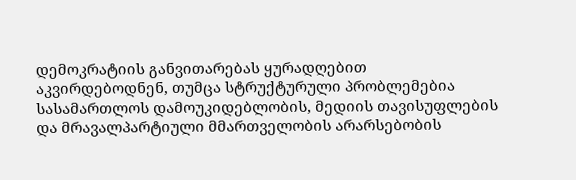დემოკრატიის განვითარებას ყურადღებით აკვირდებოდნენ, თუმცა სტრუქტურული პრობლემებია სასამართლოს დამოუკიდებლობის, მედიის თავისუფლების და მრავალპარტიული მმართველობის არარსებობის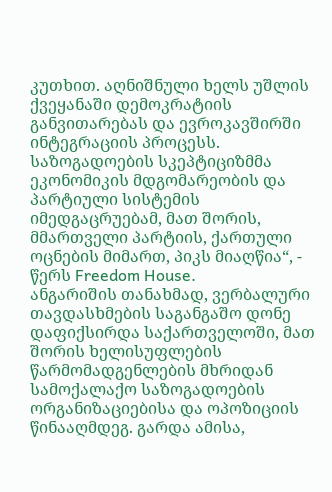კუთხით. აღნიშნული ხელს უშლის ქვეყანაში დემოკრატიის განვითარებას და ევროკავშირში ინტეგრაციის პროცესს.
საზოგადოების სკეპტიციზმმა ეკონომიკის მდგომარეობის და პარტიული სისტემის იმედგაცრუებამ, მათ შორის, მმართველი პარტიის, ქართული ოცნების მიმართ, პიკს მიაღწია“, - წერს Freedom House.
ანგარიშის თანახმად, ვერბალური თავდასხმების საგანგაშო დონე დაფიქსირდა საქართველოში, მათ შორის ხელისუფლების წარმომადგენლების მხრიდან სამოქალაქო საზოგადოების ორგანიზაციებისა და ოპოზიციის წინააღმდეგ. გარდა ამისა,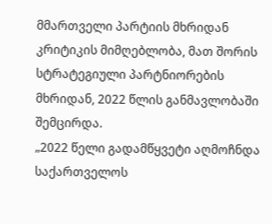მმართველი პარტიის მხრიდან კრიტიკის მიმღებლობა, მათ შორის სტრატეგიული პარტნიორების მხრიდან, 2022 წლის განმავლობაში შემცირდა.
„2022 წელი გადამწყვეტი აღმოჩნდა საქართველოს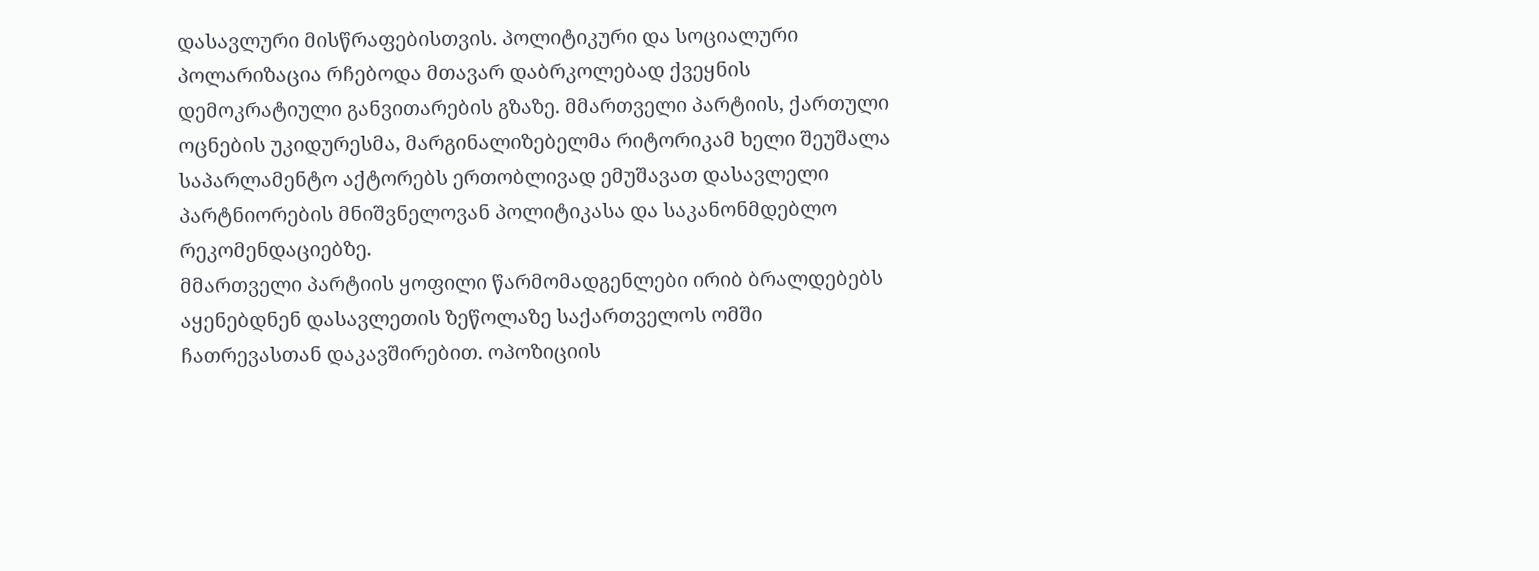დასავლური მისწრაფებისთვის. პოლიტიკური და სოციალური პოლარიზაცია რჩებოდა მთავარ დაბრკოლებად ქვეყნის დემოკრატიული განვითარების გზაზე. მმართველი პარტიის, ქართული ოცნების უკიდურესმა, მარგინალიზებელმა რიტორიკამ ხელი შეუშალა საპარლამენტო აქტორებს ერთობლივად ემუშავათ დასავლელი პარტნიორების მნიშვნელოვან პოლიტიკასა და საკანონმდებლო რეკომენდაციებზე.
მმართველი პარტიის ყოფილი წარმომადგენლები ირიბ ბრალდებებს აყენებდნენ დასავლეთის ზეწოლაზე საქართველოს ომში ჩათრევასთან დაკავშირებით. ოპოზიციის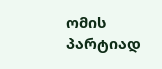ომის პარტიად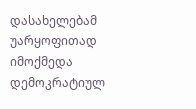დასახელებამ უარყოფითად იმოქმედა დემოკრატიულ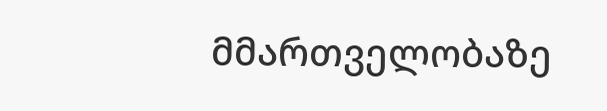მმართველობაზე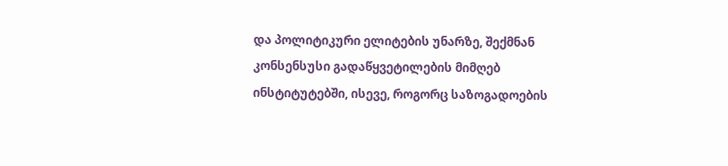და პოლიტიკური ელიტების უნარზე, შექმნან კონსენსუსი გადაწყვეტილების მიმღებ ინსტიტუტებში, ისევე, როგორც საზოგადოების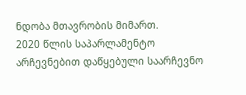ნდობა მთავრობის მიმართ.
2020 წლის საპარლამენტო არჩევნებით დაწყებული საარჩევნო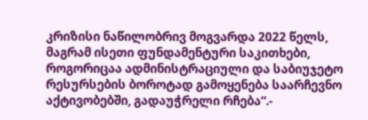კრიზისი ნაწილობრივ მოგვარდა 2022 წელს, მაგრამ ისეთი ფუნდამენტური საკითხები, როგორიცაა ადმინისტრაციული და საბიუჯეტო რესურსების ბოროტად გამოყენება საარჩევნო აქტივობებში, გადაუჭრელი რჩება“.-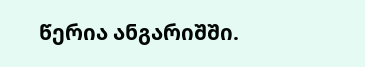წერია ანგარიშში.